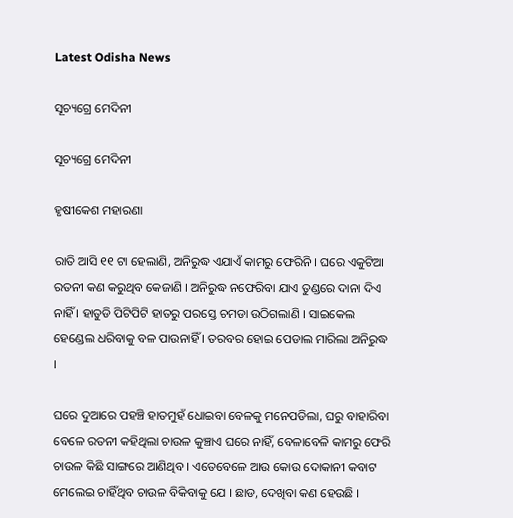Latest Odisha News

ସୂଚ୍ୟଗ୍ରେ ମେଦିନୀ

ସୂଚ୍ୟଗ୍ରେ ମେଦିନୀ

ହୃଷୀକେଶ ମହାରଣା

ରାତି ଆସି ୧୧ ଟା ହେଲାଣି, ଅନିରୁଦ୍ଧ ଏଯାଏଁ କାମରୁ ଫେରିନି । ଘରେ ଏକୁଟିଆ ରତନୀ କଣ କରୁଥିବ କେଜାଣି । ଅନିରୁଦ୍ଧ ନଫେରିବା ଯାଏ ତୁଣ୍ଡରେ ଦାନା ଦିଏ ନାହିଁ । ହାତୁଡି ପିଟିପିଟି ହାତରୁ ପରସ୍ତେ ଚମଡା ଉଠିଗଲାଣି । ସାଇକେଲ ହେଣ୍ଡେଲ ଧରିବାକୁ ବଳ ପାଉନାହିଁ । ତରବର ହୋଇ ପେଡାଲ ମାରିଲା ଅନିରୁଦ୍ଧ ।

ଘରେ ଦୁଆରେ ପହଞ୍ଚି ହାତମୁହଁ ଧୋଇବା ବେଳକୁ ମନେପଡିଲା, ଘରୁ ବାହାରିବା ବେଳେ ରତନୀ କହିଥିଲା ଚାଉଳ କୁଞ୍ଚାଏ ଘରେ ନାହିଁ, ବେଳାବେଳି କାମରୁ ଫେରି ଚାଉଳ କିଛି ସାଙ୍ଗରେ ଆଣିଥିବ । ଏତେବେଳେ ଆଉ କୋଉ ଦୋକାନୀ କବାଟ ମେଲେଇ ଚାହିଁଥିବ ଚାଉଳ ବିକିବାକୁ ଯେ । ଛାଡ, ଦେଖିବା କଣ ହେଉଛି ।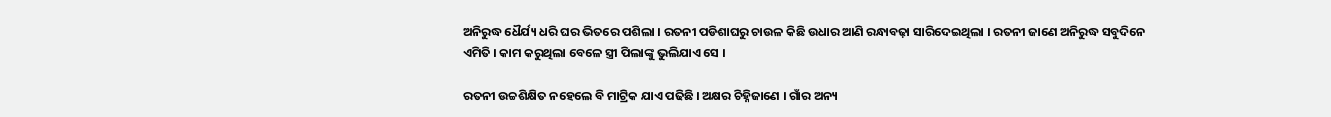ଅନିରୁଦ୍ଧ ଧୈର୍ଯ୍ୟ ଧରି ଘର ଭିତରେ ପଶିଲା । ରତନୀ ପଡିଶାଘରୁ ଚାଉଳ କିଛି ଉଧାର ଆଣି ରନ୍ଧାବଢ଼ା ସାରିଦେଇଥିଲା । ରତନୀ ଜାଣେ ଅନିରୁଦ୍ଧ ସବୁଦିନେ ଏମିତି । କାମ କରୁଥିଲା ବେଳେ ସ୍ତ୍ରୀ ପିଲାଙ୍କୁ ଭୁଲିଯାଏ ସେ ।

ରତନୀ ଉଚ୍ଚଶିକ୍ଷିତ ନହେଲେ ବି ମାଟ୍ରିକ ଯାଏ ପଢିଛି । ଅକ୍ଷର ଚିହ୍ନିଜାଣେ । ଗାଁର ଅନ୍ୟ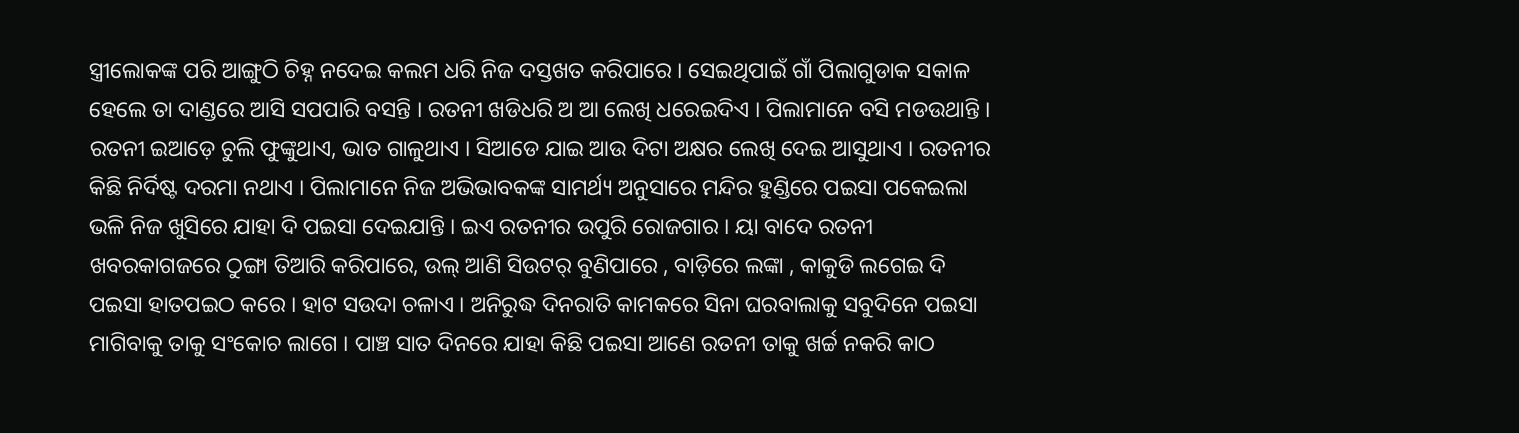ସ୍ତ୍ରୀଲୋକଙ୍କ ପରି ଆଙ୍ଗୁଠି ଚିହ୍ନ ନଦେଇ କଲମ ଧରି ନିଜ ଦସ୍ତଖତ କରିପାରେ । ସେଇଥିପାଇଁ ଗାଁ ପିଲାଗୁଡାକ ସକାଳ ହେଲେ ତା ଦାଣ୍ଡରେ ଆସି ସପପାରି ବସନ୍ତି । ରତନୀ ଖଡିଧରି ଅ ଆ ଲେଖି ଧରେଇଦିଏ । ପିଲାମାନେ ବସି ମଡଉଥାନ୍ତି । ରତନୀ ଇଆଡ଼େ ଚୁଲି ଫୁଙ୍କୁଥାଏ, ଭାତ ଗାଳୁଥାଏ । ସିଆଡେ ଯାଇ ଆଉ ଦିଟା ଅକ୍ଷର ଲେଖି ଦେଇ ଆସୁଥାଏ । ରତନୀର  କିଛି ନିର୍ଦିଷ୍ଟ ଦରମା ନଥାଏ । ପିଲାମାନେ ନିଜ ଅଭିଭାବକଙ୍କ ସାମର୍ଥ୍ୟ ଅନୁସାରେ ମନ୍ଦିର ହୁଣ୍ଡିରେ ପଇସା ପକେଇଲା ଭଳି ନିଜ ଖୁସିରେ ଯାହା ଦି ପଇସା ଦେଇଯାନ୍ତି । ଇଏ ରତନୀର ଉପୁରି ରୋଜଗାର । ୟା ବାଦେ ରତନୀ ଖବରକାଗଜରେ ଠୁଙ୍ଗା ତିଆରି କରିପାରେ, ଉଲ୍ ଆଣି ସିଉଟର୍ ବୁଣିପାରେ , ବାଡ଼ିରେ ଲଙ୍କା , କାକୁଡି ଲଗେଇ ଦି ପଇସା ହାତପଇଠ କରେ । ହାଟ ସଉଦା ଚଳାଏ । ଅନିରୁଦ୍ଧ ଦିନରାତି କାମକରେ ସିନା ଘରବାଲାକୁ ସବୁଦିନେ ପଇସା ମାଗିବାକୁ ତାକୁ ସଂକୋଚ ଲାଗେ । ପାଞ୍ଚ ସାତ ଦିନରେ ଯାହା କିଛି ପଇସା ଆଣେ ରତନୀ ତାକୁ ଖର୍ଚ୍ଚ ନକରି କାଠ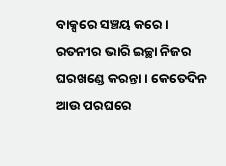ବାକ୍ସରେ ସଞ୍ଚୟ କରେ । ରତନୀର ଭାରି ଇଚ୍ଛା ନିଜର ଘରଖଣ୍ଡେ କରନ୍ତା । କେତେଦିନ ଆଉ ପରଘରେ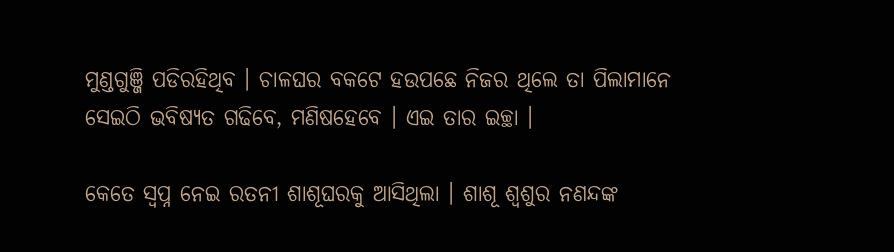ମୁଣ୍ଡଗୁଞ୍ଜି ପଡିରହିଥିବ । ଚାଳଘର ବକଟେ ହଉପଛେ ନିଜର ଥିଲେ ତା ପିଲାମାନେ ସେଇଠି ଭବିଷ୍ୟତ ଗଢିବେ, ମଣିଷହେବେ । ଏଇ ତାର ଇଚ୍ଛା ।

କେତେ ସ୍ୱପ୍ନ ନେଇ ରତନୀ ଶାଶୂଘରକୁ ଆସିଥିଲା । ଶାଶୂ ଶ୍ୱଶୁର ନଣନ୍ଦଙ୍କ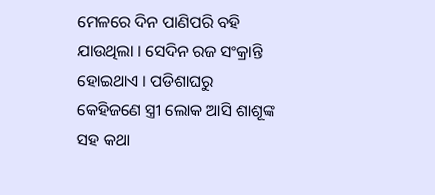ମେଳରେ ଦିନ ପାଣିପରି ବହି ଯାଉଥିଲା । ସେଦିନ ରଜ ସଂକ୍ରାନ୍ତି ହୋଇଥାଏ । ପଡିଶାଘରୁ କେହିଜଣେ ସ୍ତ୍ରୀ ଲୋକ ଆସି ଶାଶୂଙ୍କ ସହ କଥା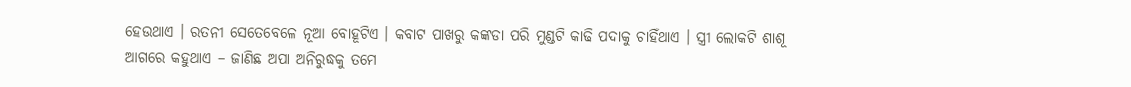ହେଉଥାଏ । ରତନୀ ସେତେବେଳେ ନୂଆ ବୋହୂଟିଏ । କବାଟ ପାଖରୁ କଙ୍କଡା ପରି ମୁଣ୍ଡଟି କାଢି ପଦାକୁ ଚାହିଁଥାଏ । ସ୍ତ୍ରୀ ଲୋକଟି ଶାଶୂ ଆଗରେ କହୁଥାଏ – ଜାଣିଛ ଅପା ଅନିରୁଦ୍ଧକୁ ତମେ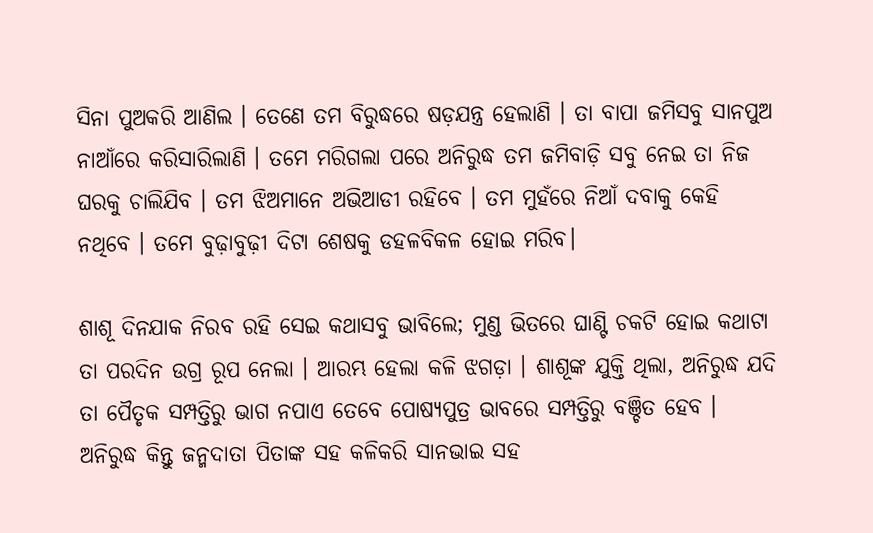ସିନା ପୁଅକରି ଆଣିଲ । ତେଣେ ତମ ବିରୁଦ୍ଧରେ ଷଡ଼ଯନ୍ତ୍ର ହେଲାଣି । ତା ବାପା ଜମିସବୁ ସାନପୁଅ ନାଆଁରେ କରିସାରିଲାଣି । ତମେ ମରିଗଲା ପରେ ଅନିରୁଦ୍ଧ ତମ ଜମିବାଡ଼ି ସବୁ ନେଇ ତା ନିଜ ଘରକୁ ଚାଲିଯିବ । ତମ ଝିଅମାନେ ଅଭିଆଡୀ ରହିବେ । ତମ ମୁହଁରେ ନିଆଁ ଦବାକୁ କେହି ନଥିବେ । ତମେ ବୁଢ଼ାବୁଢ଼ୀ ଦିଟା ଶେଷକୁ ଡହଳବିକଳ ହୋଇ ମରିବ।

ଶାଶୂ ଦିନଯାକ ନିରବ ରହି ସେଇ କଥାସବୁ ଭାବିଲେ; ମୁଣ୍ଡ ଭିତରେ ଘାଣ୍ଟି ଚକଟି ହୋଇ କଥାଟା ତା ପରଦିନ ଉଗ୍ର ରୂପ ନେଲା । ଆରମ୍ଭ ହେଲା କଳି ଝଗଡ଼ା । ଶାଶୂଙ୍କ ଯୁକ୍ତି ଥିଲା, ଅନିରୁଦ୍ଧ ଯଦି ତା ପୈତୃକ ସମ୍ପତ୍ତିରୁ ଭାଗ ନପାଏ ତେବେ ପୋଷ୍ୟପୁତ୍ର ଭାବରେ ସମ୍ପତ୍ତିରୁ ବଞ୍ଚିତ ହେବ । ଅନିରୁଦ୍ଧ କିନ୍ତୁ ଜନ୍ମଦାତା ପିତାଙ୍କ ସହ କଳିକରି ସାନଭାଇ ସହ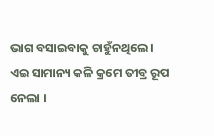ଭାଗ ବସାଇବାକୁ ଚାହୁଁନଥିଲେ।
ଏଇ ସାମାନ୍ୟ କଳି କ୍ରମେ ତୀବ୍ର ରୂପ ନେଲା ।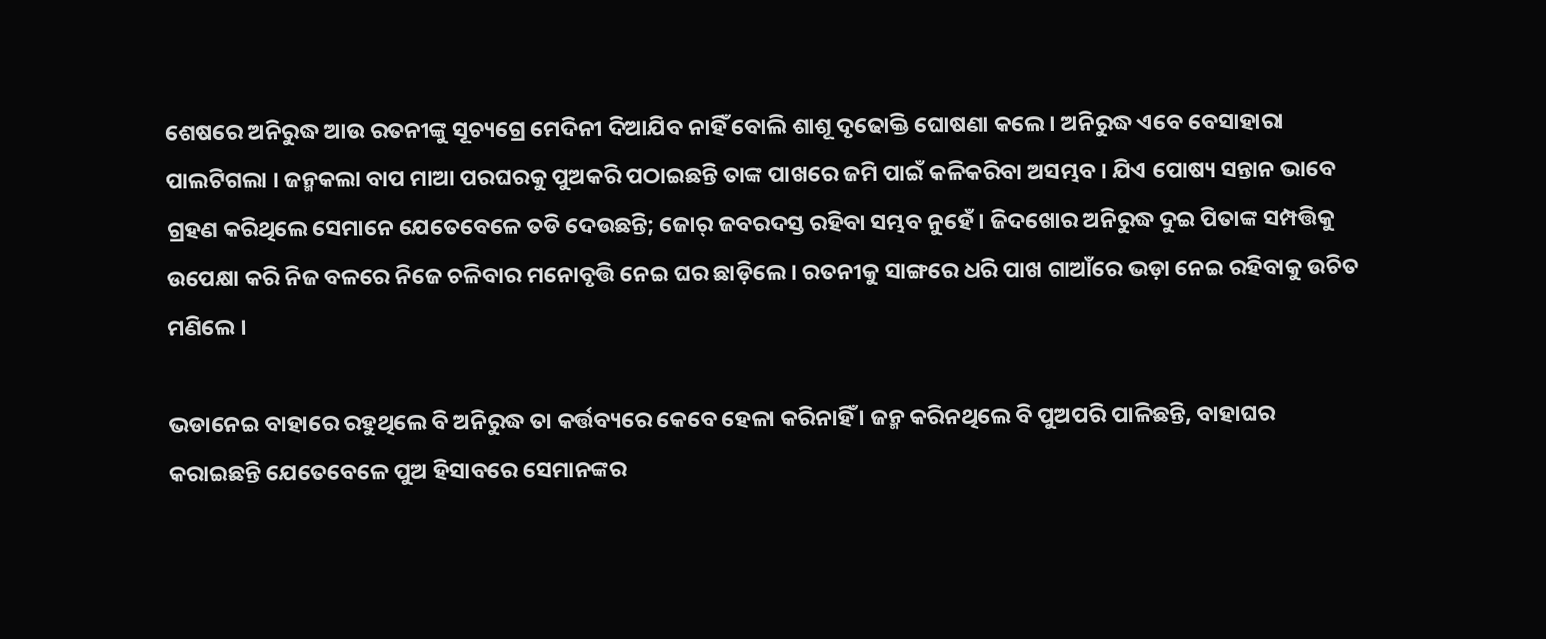ଶେଷରେ ଅନିରୁଦ୍ଧ ଆଉ ରତନୀଙ୍କୁ ସୂଚ୍ୟଗ୍ରେ ମେଦିନୀ ଦିଆଯିବ ନାହିଁ ବୋଲି ଶାଶୂ ଦୃଢୋକ୍ତି ଘୋଷଣା କଲେ । ଅନିରୁଦ୍ଧ ଏବେ ବେସାହାରା ପାଲଟିଗଲା । ଜନ୍ମକଲା ବାପ ମାଆ ପରଘରକୁ ପୁଅକରି ପଠାଇଛନ୍ତି ତାଙ୍କ ପାଖରେ ଜମି ପାଇଁ କଳିକରିବା ଅସମ୍ଭବ । ଯିଏ ପୋଷ୍ୟ ସନ୍ତାନ ଭାବେ ଗ୍ରହଣ କରିଥିଲେ ସେମାନେ ଯେତେବେଳେ ତଡି ଦେଉଛନ୍ତି; ଜୋର୍ ଜବରଦସ୍ତ ରହିବା ସମ୍ଭବ ନୁହେଁ । ଜିଦଖୋର ଅନିରୁଦ୍ଧ ଦୁଇ ପିତାଙ୍କ ସମ୍ପତ୍ତିକୁ ଉପେକ୍ଷା କରି ନିଜ ବଳରେ ନିଜେ ଚଳିବାର ମନୋବୃତ୍ତି ନେଇ ଘର ଛାଡ଼ିଲେ । ରତନୀକୁ ସାଙ୍ଗରେ ଧରି ପାଖ ଗାଆଁରେ ଭଡ଼ା ନେଇ ରହିବାକୁ ଉଚିତ ମଣିଲେ ।

ଭଡାନେଇ ବାହାରେ ରହୁଥିଲେ ବି ଅନିରୁଦ୍ଧ ତା କର୍ତ୍ତବ୍ୟରେ କେବେ ହେଳା କରିନାହିଁ । ଜନ୍ମ କରିନଥିଲେ ବି ପୁଅପରି ପାଳିଛନ୍ତି, ବାହାଘର କରାଇଛନ୍ତି ଯେତେବେଳେ ପୁଅ ହିସାବରେ ସେମାନଙ୍କର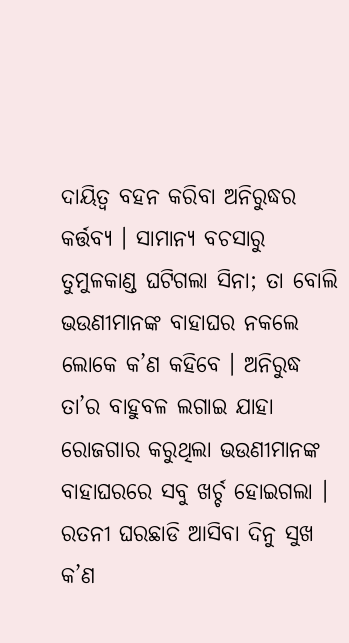ଦାୟିତ୍ଵ ବହନ କରିବା ଅନିରୁଦ୍ଧର କର୍ତ୍ତବ୍ୟ । ସାମାନ୍ୟ ବଚସାରୁ ତୁମୁଳକାଣ୍ଡ ଘଟିଗଲା ସିନା; ତା ବୋଲି ଭଉଣୀମାନଙ୍କ ବାହାଘର ନକଲେ ଲୋକେ କ’ଣ କହିବେ । ଅନିରୁଦ୍ଧ ତା’ର ବାହୁବଳ ଲଗାଇ ଯାହା ରୋଜଗାର କରୁଥିଲା ଭଉଣୀମାନଙ୍କ ବାହାଘରରେ ସବୁ ଖର୍ଚ୍ଚ ହୋଇଗଲା । ରତନୀ ଘରଛାଡି ଆସିବା ଦିନୁ ସୁଖ କ’ଣ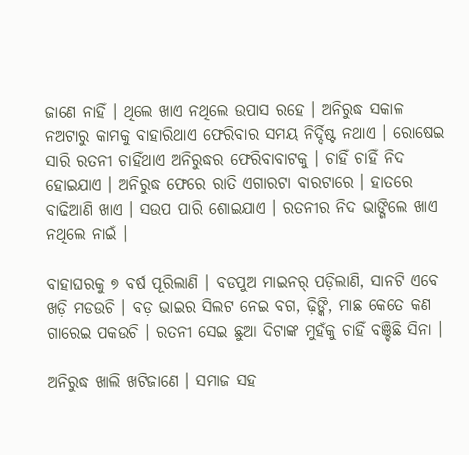ଜାଣେ ନାହିଁ । ଥିଲେ ଖାଏ ନଥିଲେ ଉପାସ ରହେ । ଅନିରୁଦ୍ଧ ସକାଳ ନଅଟାରୁ କାମକୁ ବାହାରିଥାଏ ଫେରିବାର ସମୟ ନିର୍ଦ୍ଦିଷ୍ଟ ନଥାଏ । ରୋଷେଇ ସାରି ରତନୀ ଚାହିଁଥାଏ ଅନିରୁଦ୍ଧର ଫେରିବାବାଟକୁ । ଚାହିଁ ଚାହିଁ ନିଦ ହୋଇଯାଏ । ଅନିରୁଦ୍ଧ ଫେରେ ରାତି ଏଗାରଟା ବାରଟାରେ । ହାତରେ ବାଢିଆଣି ଖାଏ । ସଉପ ପାରି ଶୋଇଯାଏ । ରତନୀର ନିଦ ଭାଙ୍ଗିଲେ ଖାଏ ନଥିଲେ ନାଇଁ ।

ବାହାଘରକୁ ୭ ବର୍ଷ ପୂରିଲାଣି । ବଡପୁଅ ମାଇନର୍ ପଡ଼ିଲାଣି, ସାନଟି ଏବେ ଖଡ଼ି ମଡଉଚି । ବଡ଼ ଭାଇର ସିଲଟ ନେଇ ବଗ, ଢ଼ିଙ୍କି, ମାଛ କେତେ କଣ ଗାରେଇ ପକଉଚି । ରତନୀ ସେଇ ଛୁଆ ଦିଟାଙ୍କ ମୁହଁକୁ ଚାହିଁ ବଞ୍ଚିଛି ସିନା ।

ଅନିରୁଦ୍ଧ ଖାଲି ଖଟିଜାଣେ । ସମାଜ ସହ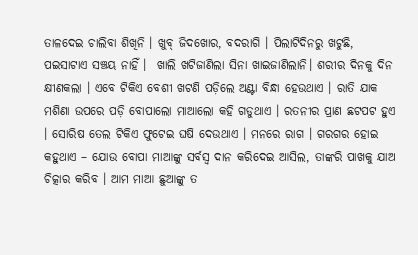ତାଳଦେଇ ଚାଲିବା ଶିଖିନି । ଖୁବ୍ ଜିଦଖୋର, ବଦରାଗି । ପିଲାଟିଦିନରୁ ଖଟୁଛି, ପଇସାଟାଏ ସଞ୍ଚୟ ନାହିଁ ।  ଖାଲି ଖଟିଜାଣିଲା ସିନା‌ ଖାଇଜାଣିଲାନି। ଶରୀର ଦିନକୁ ଦିନ କ୍ଷୀଣକଲା । ଏବେ ଟିକିଏ ବେଶୀ ଖଟଣି ପଡ଼ିଲେ ଅଣ୍ଟା ବିନ୍ଧା ହେଉଥାଏ । ରାତି ଯାକ ମଶିଣା ଉପରେ ପଡ଼ି ବୋପାଲୋ ମାଆଲୋ କହି ଗଡୁଥାଏ । ରତନୀର ପ୍ରାଣ ଛଟପଟ ହୁଏ । ସୋରିଷ ତେଲ ଟିକିଏ ଫୁଟେଇ ଘଷି ଦେଉଥାଏ । ମନରେ ରାଗ । ଗରଗର ହୋଇ କହୁଥାଏ – ଯୋଉ ବୋପା ମାଆଙ୍କୁ ସର୍ବସ୍ୱ ଦାନ କରିଦେଇ ଆସିଲ, ତାଙ୍କରି ପାଖକୁ ଯାଅ ଚିତ୍କାର କରିବ । ଆମ ମାଆ ଛୁଆଙ୍କୁ ତ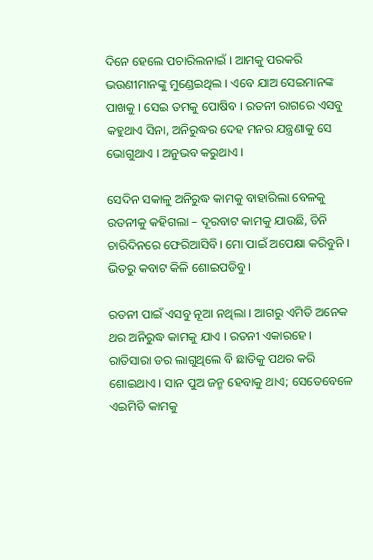ଦିନେ ହେଲେ ପଚାରିଲନାଇଁ । ଆମକୁ ପରକରି ଭଉଣୀମାନଙ୍କୁ ମୁଣ୍ଡେଇଥିଲ । ଏବେ ଯାଅ ସେଇମାନଙ୍କ ପାଖକୁ । ସେଇ ତମକୁ ପୋଷିବ । ରତନୀ ରାଗରେ ଏସବୁ କହୁଥାଏ ସିନା, ଅନିରୁଦ୍ଧର ଦେହ ମନର ଯନ୍ତ୍ରଣାକୁ ସେ ଭୋଗୁଥାଏ । ଅନୁଭବ କରୁଥାଏ ।

ସେଦିନ ସକାଳୁ ଅନିରୁଦ୍ଧ କାମକୁ ବାହାରିଲା ବେଳକୁ ରତନୀକୁ କହିଗଲା – ଦୂରବାଟ କାମକୁ ଯାଉଛି, ତିନି ଚାରିଦିନରେ ଫେରିଆସିବି। ମୋ ପାଇଁ ଅପେକ୍ଷା କରିବୁନି । ଭିତରୁ କବାଟ କିଳି ଶୋଇପଡିବୁ ।

ରତନୀ ପାଇଁ ଏସବୁ ନୂଆ ନଥିଲା । ଆଗରୁ ଏମିତି ଅନେକ ଥର ଅନିରୁଦ୍ଧ କାମକୁ ଯାଏ । ରତନୀ ଏକାରହେ । ରାତିସାରା ଡର ଲାଗୁଥିଲେ ବି ଛାତିକୁ ପଥର କରି ଶୋଇଥାଏ । ସାନ ପୁଅ ଜନ୍ମ ହେବାକୁ ଥାଏ; ସେତେବେଳେ ଏଇମିତି କାମକୁ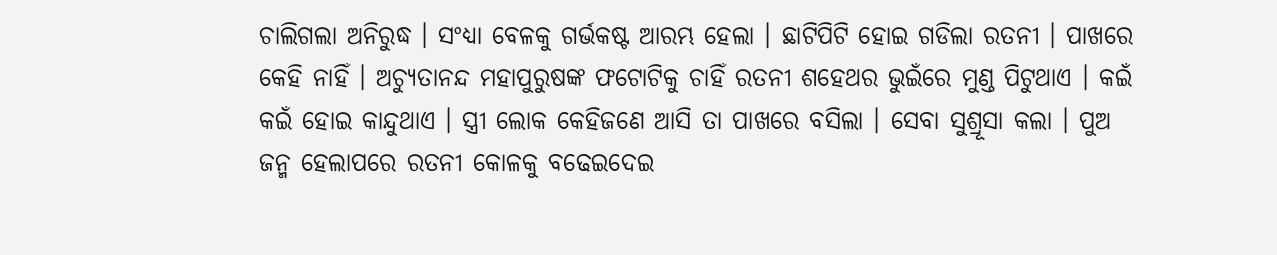ଚାଲିଗଲା ଅନିରୁଦ୍ଧ । ସଂଧ୍ୟା ବେଳକୁ ଗର୍ଭକଷ୍ଟ ଆରମ୍ଭ ହେଲା । ଛାଟିପିଟି ହୋଇ ଗଡିଲା ରତନୀ । ପାଖରେ କେହି ନାହିଁ । ଅଚ୍ୟୁତାନନ୍ଦ ମହାପୁରୁଷଙ୍କ ଫଟୋଟିକୁ ଚାହିଁ ରତନୀ ଶହେଥର ଭୁଇଁରେ ମୁଣ୍ଡ ପିଟୁଥାଏ । କଇଁ କଇଁ ହୋଇ କାନ୍ଦୁଥାଏ । ସ୍ତ୍ରୀ ଲୋକ କେହିଜଣେ ଆସି ତା ପାଖରେ ବସିଲା । ସେବା ସୁଶ୍ରୂସା କଲା । ପୁଅ ଜନ୍ମ ହେଲାପରେ ରତନୀ କୋଳକୁ ବଢେଇଦେଇ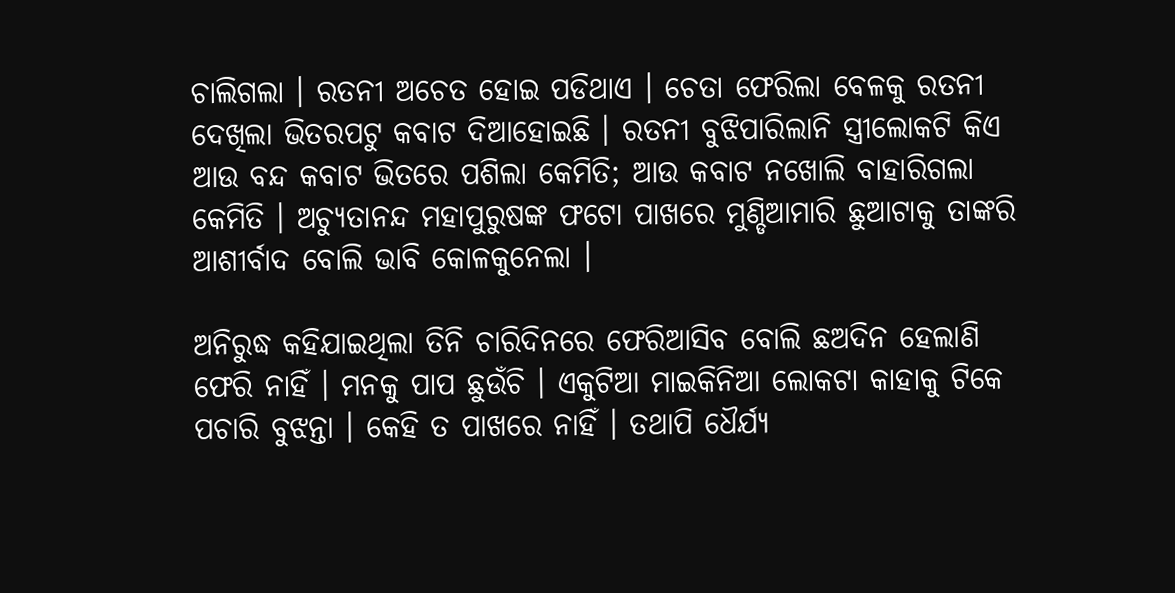ଚାଲିଗଲା । ରତନୀ ଅଚେତ ହୋଇ ପଡିଥାଏ । ଚେତା ଫେରିଲା ବେଳକୁ ରତନୀ ଦେଖିଲା ଭିତରପଟୁ କବାଟ ଦିଆହୋଇଛି । ରତନୀ ବୁଝିପାରିଲାନି ସ୍ତ୍ରୀଲୋକଟି କିଏ ଆଉ ବନ୍ଦ କବାଟ ଭିତରେ ପଶିଲା କେମିତି; ଆଉ କବାଟ ନଖୋଲି ବାହାରିଗଲା କେମିତି । ଅଚ୍ୟୁତାନନ୍ଦ ମହାପୁରୁଷଙ୍କ ଫଟୋ ପାଖରେ ମୁଣ୍ଡିଆମାରି ଛୁଆଟାକୁ ତାଙ୍କରି ଆଶୀର୍ବାଦ ବୋଲି ଭାବି କୋଳକୁନେଲା ।

ଅନିରୁଦ୍ଧ କହିଯାଇଥିଲା ତିନି ଚାରିଦିନରେ ଫେରିଆସିବ ବୋଲି ଛଅଦିନ ହେଲାଣି ଫେରି ନାହିଁ । ମନକୁ ପାପ ଛୁଉଁଚି । ଏକୁଟିଆ ମାଇକିନିଆ ଲୋକଟା କାହାକୁ ଟିକେ ପଚାରି ବୁଝନ୍ତା । କେହି ତ ପାଖରେ ନାହିଁ । ତଥାପି ଧୈର୍ଯ୍ୟ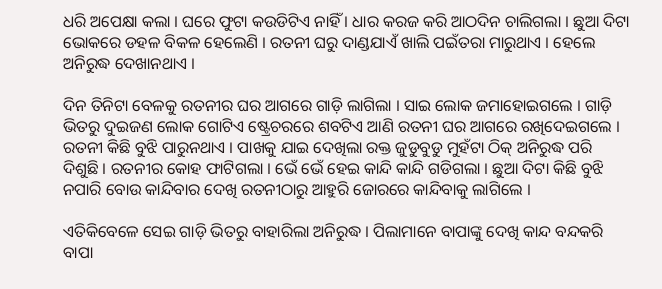ଧରି ଅପେକ୍ଷା କଲା । ଘରେ ଫୁଟା କଉଡିଟିଏ ନାହିଁ । ଧାର କରଜ କରି ଆଠଦିନ ଚାଲିଗଲା । ଛୁଆ ଦିଟା ଭୋକରେ ଡହଳ ବିକଳ ହେଲେଣି । ରତନୀ ଘରୁ ଦାଣ୍ଡଯାଏଁ ଖାଲି ପଇଁତରା ମାରୁଥାଏ । ହେଲେ ଅନିରୁଦ୍ଧ ଦେଖାନଥାଏ ।

ଦିନ ତିନିଟା ବେଳକୁ ରତନୀର ଘର ଆଗରେ ଗାଡ଼ି ଲାଗିଲା । ସାଇ ଲୋକ ଜମାହୋଇଗଲେ । ଗାଡ଼ି ଭିତରୁ ଦୁଇଜଣ ଲୋକ ଗୋଟିଏ ଷ୍ଟ୍ରେଚରରେ ଶବଟିଏ ଆଣି ରତନୀ ଘର ଆଗରେ ରଖିଦେଇଗଲେ । ରତନୀ କିଛି ବୁଝି ପାରୁନଥାଏ । ପାଖକୁ ଯାଇ ଦେଖିଲା ରକ୍ତ ଜୁଡୁବୁଡୁ ମୁହଁଟା ଠିକ୍ ଅନିରୁଦ୍ଧ ପରି ଦିଶୁଛି । ରତନୀର କୋହ ଫାଟିଗଲା । ଭେଁ ଭେଁ ହେଇ କାନ୍ଦି କାନ୍ଦି ଗଡିଗଲା । ଛୁଆ ଦିଟା କିଛି ବୁଝି ନପାରି ବୋଉ କାନ୍ଦିବାର ଦେଖି ରତନୀଠାରୁ ଆହୁରି ଜୋରରେ କାନ୍ଦିବାକୁ ଲାଗିଲେ ।

ଏତିକିବେଳେ ସେଇ ଗାଡ଼ି ଭିତରୁ ବାହାରିଲା ଅନିରୁଦ୍ଧ । ପିଲାମାନେ ବାପାଙ୍କୁ ଦେଖି କାନ୍ଦ ବନ୍ଦକରି ବାପା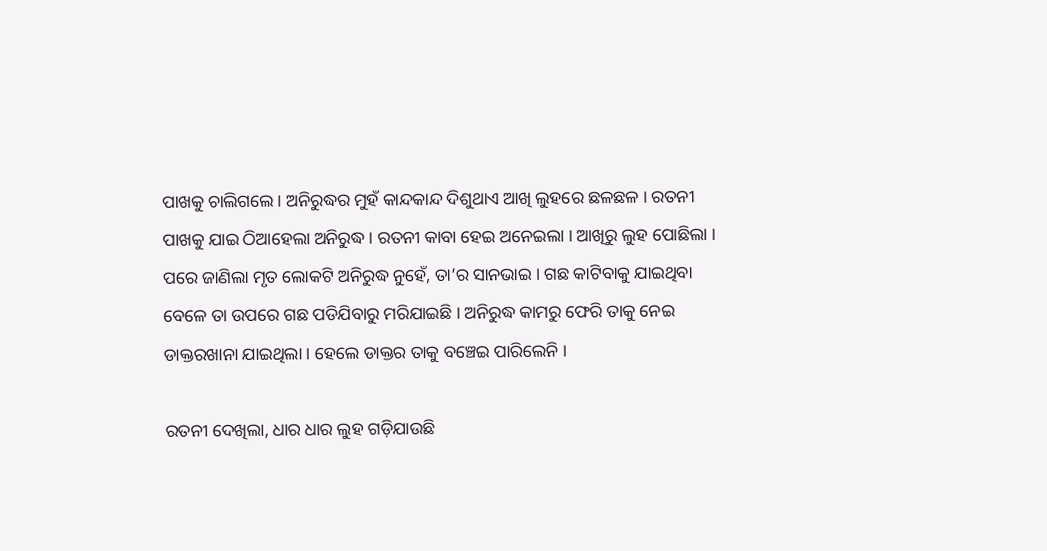ପାଖକୁ ଚାଲିଗଲେ । ଅନିରୁଦ୍ଧର ମୁହଁ କାନ୍ଦକାନ୍ଦ ଦିଶୁଥାଏ ଆଖି ଲୁହରେ ଛଳଛଳ । ରତନୀ ପାଖକୁ ଯାଇ ଠିଆହେଲା ଅନିରୁଦ୍ଧ । ରତନୀ କାବା ହେଇ ଅନେଇଲା । ଆଖିରୁ ଲୁହ ପୋଛିଲା । ପରେ ଜାଣିଲା ମୃତ ଲୋକଟି ଅନିରୁଦ୍ଧ ନୁହେଁ, ତା’ର ସାନଭାଇ । ଗଛ କାଟିବାକୁ ଯାଇଥିବା ବେଳେ ତା ଉପରେ ଗଛ ପଡିଯିବାରୁ ମରିଯାଇଛି । ଅନିରୁଦ୍ଧ କାମରୁ ଫେରି ତାକୁ ନେଇ ଡାକ୍ତରଖାନା ଯାଇଥିଲା । ହେଲେ ଡାକ୍ତର ତାକୁ ବଞ୍ଚେଇ ପାରିଲେନି ।

ରତନୀ ଦେଖିଲା, ଧାର ଧାର ଲୁହ ଗଡ଼ିଯାଉଛି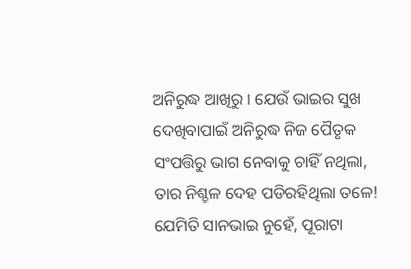ଅନିରୁଦ୍ଧ ଆଖିରୁ । ଯେଉଁ ଭାଇର ସୁଖ ଦେଖିବାପାଇଁ ଅନିରୁଦ୍ଧ ନିଜ ପୈତୃକ ସଂପତ୍ତିରୁ ଭାଗ ନେବାକୁ ଚାହିଁ ନଥିଲା, ତାର ନିଶ୍ଚଳ ଦେହ ପଡିରହିଥିଲା ତଳେ! ଯେମିତି ସାନଭାଇ ନୁହେଁ, ପୂରାଟା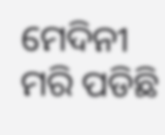ମେଦିନୀ ମରି ପଡିଛି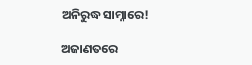ଅନିରୁଦ୍ଧ ସାମ୍ନାରେ!

ଅଜାଣତରେ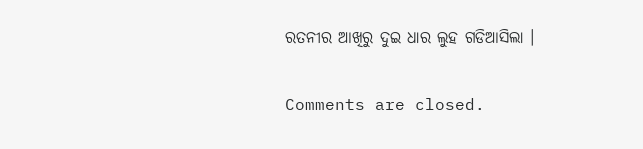ରତନୀର ଆଖିରୁ ଦୁଇ ଧାର ଲୁହ ଗଡିଆସିଲା ।

Comments are closed.